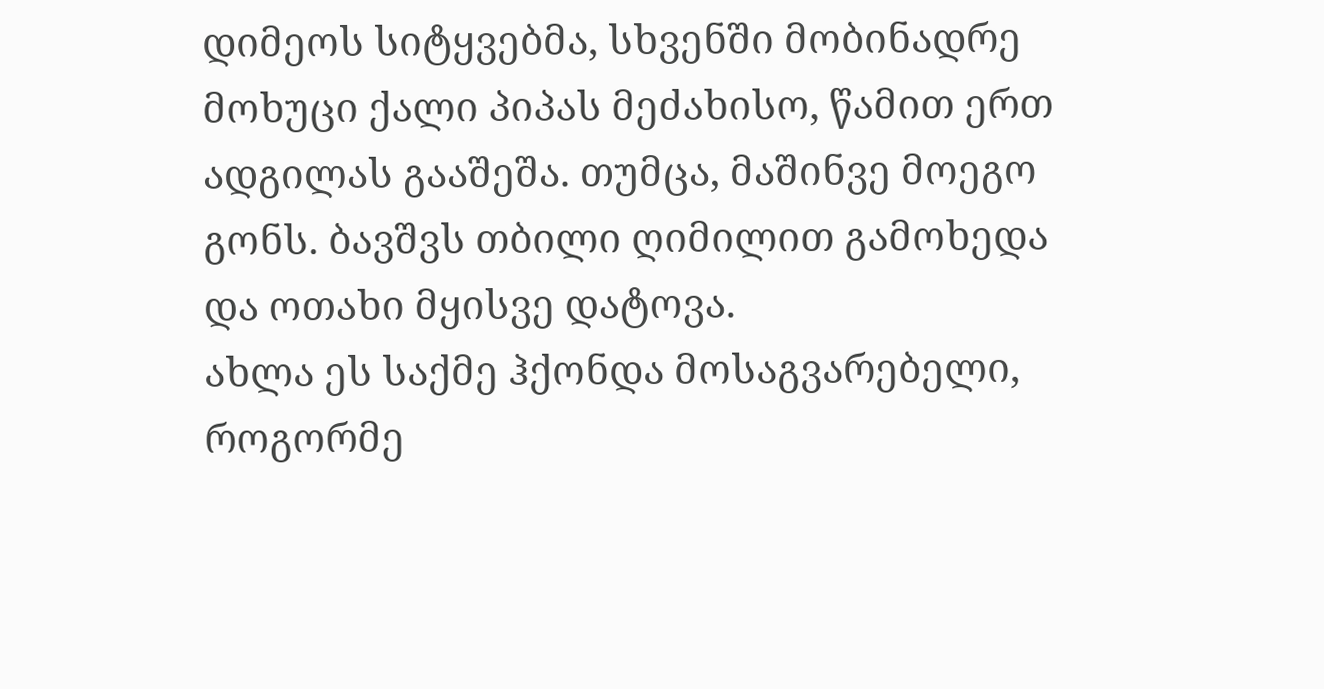დიმეოს სიტყვებმა, სხვენში მობინადრე მოხუცი ქალი პიპას მეძახისო, წამით ერთ ადგილას გააშეშა. თუმცა, მაშინვე მოეგო გონს. ბავშვს თბილი ღიმილით გამოხედა და ოთახი მყისვე დატოვა.
ახლა ეს საქმე ჰქონდა მოსაგვარებელი, როგორმე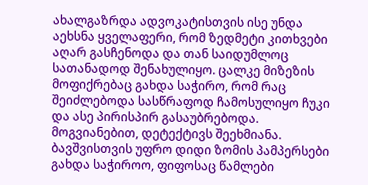ახალგაზრდა ადვოკატისთვის ისე უნდა აეხსნა ყველაფერი, რომ ზედმეტი კითხვები აღარ გასჩენოდა და თან საიდუმლოც სათანადოდ შენახულიყო. ცალკე მიზეზის მოფიქრებაც გახდა საჭირო, რომ რაც შეიძლებოდა სასწრაფოდ ჩამოსულიყო ჩუკი და ასე პირისპირ გასაუბრებოდა. მოგვიანებით, დეტექტივს შეეხმიანა. ბავშვისთვის უფრო დიდი ზომის პამპერსები გახდა საჭიროო, ფიფოსაც წამლები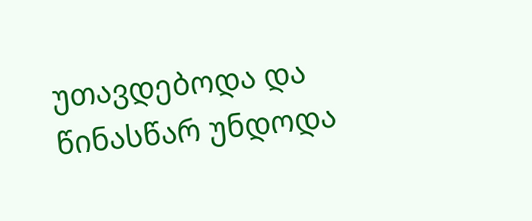უთავდებოდა და წინასწარ უნდოდა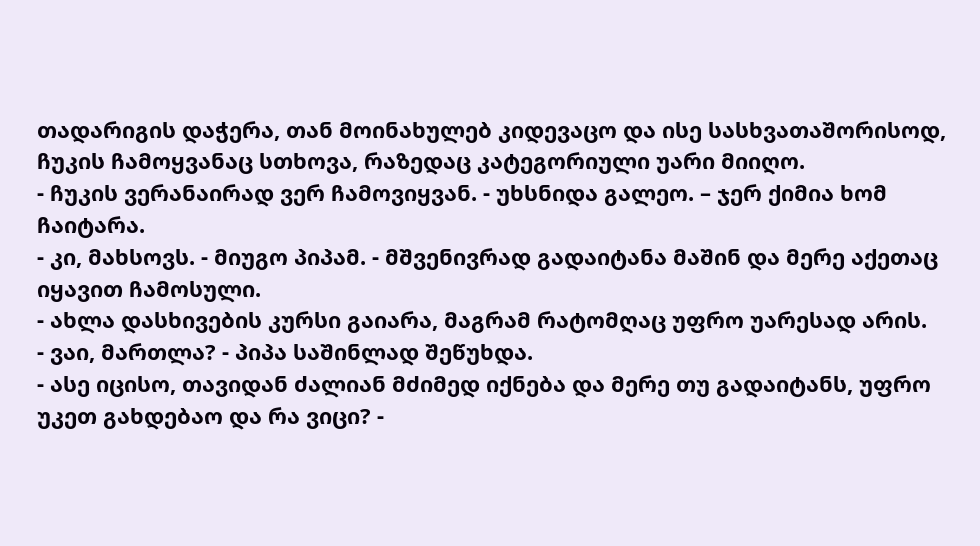თადარიგის დაჭერა, თან მოინახულებ კიდევაცო და ისე სასხვათაშორისოდ, ჩუკის ჩამოყვანაც სთხოვა, რაზედაც კატეგორიული უარი მიიღო.
- ჩუკის ვერანაირად ვერ ჩამოვიყვან. - უხსნიდა გალეო. – ჯერ ქიმია ხომ ჩაიტარა.
- კი, მახსოვს. - მიუგო პიპამ. - მშვენივრად გადაიტანა მაშინ და მერე აქეთაც იყავით ჩამოსული.
- ახლა დასხივების კურსი გაიარა, მაგრამ რატომღაც უფრო უარესად არის.
- ვაი, მართლა? - პიპა საშინლად შეწუხდა.
- ასე იცისო, თავიდან ძალიან მძიმედ იქნება და მერე თუ გადაიტანს, უფრო უკეთ გახდებაო და რა ვიცი? -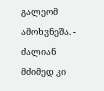გალეომ ამოხვნეშა. - ძალიან მძიმედ კი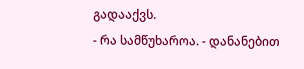გადააქვს.
- რა სამწუხაროა. - დანანებით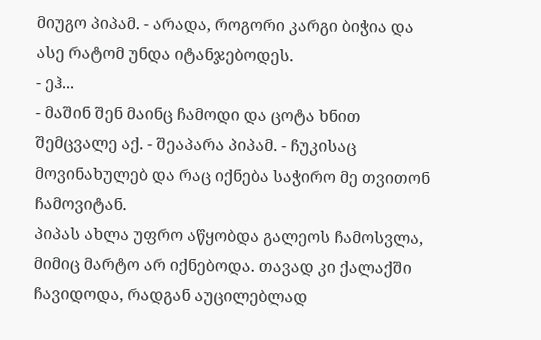მიუგო პიპამ. - არადა, როგორი კარგი ბიჭია და ასე რატომ უნდა იტანჯებოდეს.
- ეჰ...
- მაშინ შენ მაინც ჩამოდი და ცოტა ხნით შემცვალე აქ. - შეაპარა პიპამ. - ჩუკისაც მოვინახულებ და რაც იქნება საჭირო მე თვითონ ჩამოვიტან.
პიპას ახლა უფრო აწყობდა გალეოს ჩამოსვლა, მიმიც მარტო არ იქნებოდა. თავად კი ქალაქში ჩავიდოდა, რადგან აუცილებლად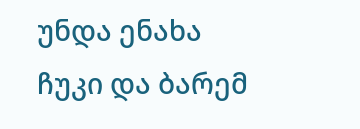უნდა ენახა ჩუკი და ბარემ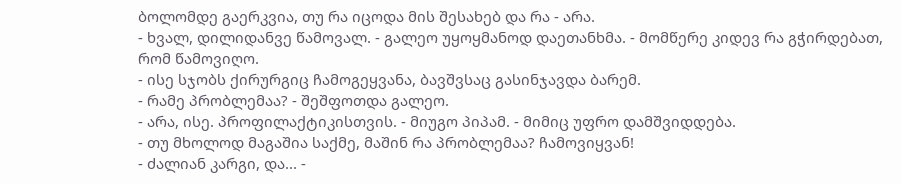ბოლომდე გაერკვია, თუ რა იცოდა მის შესახებ და რა - არა.
- ხვალ, დილიდანვე წამოვალ. - გალეო უყოყმანოდ დაეთანხმა. - მომწერე კიდევ რა გჭირდებათ, რომ წამოვიღო.
- ისე სჯობს ქირურგიც ჩამოგეყვანა, ბავშვსაც გასინჯავდა ბარემ.
- რამე პრობლემაა? - შეშფოთდა გალეო.
- არა, ისე. პროფილაქტიკისთვის. - მიუგო პიპამ. - მიმიც უფრო დამშვიდდება.
- თუ მხოლოდ მაგაშია საქმე, მაშინ რა პრობლემაა? ჩამოვიყვან!
- ძალიან კარგი, და... -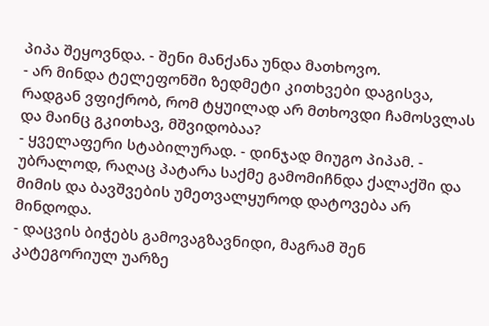პიპა შეყოვნდა. - შენი მანქანა უნდა მათხოვო.
- არ მინდა ტელეფონში ზედმეტი კითხვები დაგისვა, რადგან ვფიქრობ, რომ ტყუილად არ მთხოვდი ჩამოსვლას და მაინც გკითხავ, მშვიდობაა?
- ყველაფერი სტაბილურად. - დინჯად მიუგო პიპამ. - უბრალოდ, რაღაც პატარა საქმე გამომიჩნდა ქალაქში და მიმის და ბავშვების უმეთვალყუროდ დატოვება არ მინდოდა.
- დაცვის ბიჭებს გამოვაგზავნიდი, მაგრამ შენ კატეგორიულ უარზე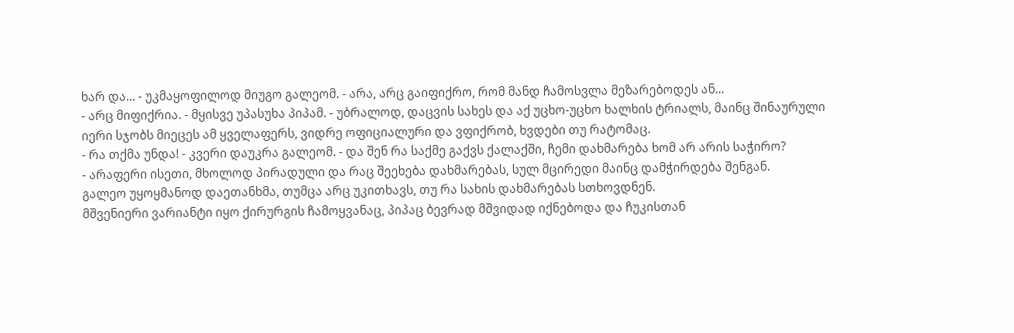ხარ და... - უკმაყოფილოდ მიუგო გალეომ. - არა, არც გაიფიქრო, რომ მანდ ჩამოსვლა მეზარებოდეს ან...
- არც მიფიქრია. - მყისვე უპასუხა პიპამ. - უბრალოდ, დაცვის სახეს და აქ უცხო-უცხო ხალხის ტრიალს, მაინც შინაურული იერი სჯობს მიეცეს ამ ყველაფერს, ვიდრე ოფიციალური და ვფიქრობ, ხვდები თუ რატომაც.
- რა თქმა უნდა! - კვერი დაუკრა გალეომ. - და შენ რა საქმე გაქვს ქალაქში, ჩემი დახმარება ხომ არ არის საჭირო?
- არაფერი ისეთი, მხოლოდ პირადული და რაც შეეხება დახმარებას, სულ მცირედი მაინც დამჭირდება შენგან.
გალეო უყოყმანოდ დაეთანხმა, თუმცა არც უკითხავს, თუ რა სახის დახმარებას სთხოვდნენ.
მშვენიერი ვარიანტი იყო ქირურგის ჩამოყვანაც, პიპაც ბევრად მშვიდად იქნებოდა და ჩუკისთან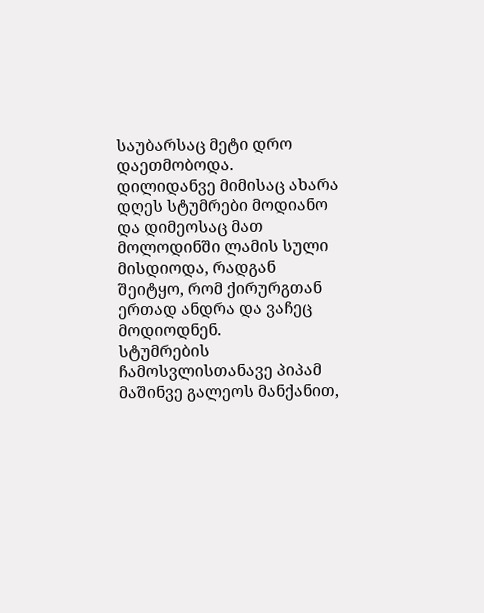საუბარსაც მეტი დრო დაეთმობოდა.
დილიდანვე მიმისაც ახარა დღეს სტუმრები მოდიანო და დიმეოსაც მათ მოლოდინში ლამის სული მისდიოდა, რადგან შეიტყო, რომ ქირურგთან ერთად ანდრა და ვაჩეც მოდიოდნენ.
სტუმრების ჩამოსვლისთანავე პიპამ მაშინვე გალეოს მანქანით,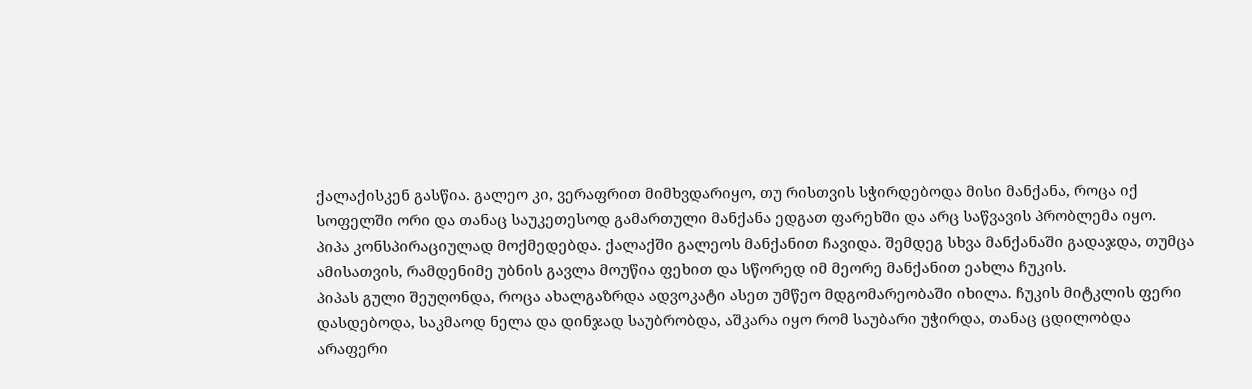ქალაქისკენ გასწია. გალეო კი, ვერაფრით მიმხვდარიყო, თუ რისთვის სჭირდებოდა მისი მანქანა, როცა იქ სოფელში ორი და თანაც საუკეთესოდ გამართული მანქანა ედგათ ფარეხში და არც საწვავის პრობლემა იყო.
პიპა კონსპირაციულად მოქმედებდა. ქალაქში გალეოს მანქანით ჩავიდა. შემდეგ სხვა მანქანაში გადაჯდა, თუმცა ამისათვის, რამდენიმე უბნის გავლა მოუწია ფეხით და სწორედ იმ მეორე მანქანით ეახლა ჩუკის.
პიპას გული შეუღონდა, როცა ახალგაზრდა ადვოკატი ასეთ უმწეო მდგომარეობაში იხილა. ჩუკის მიტკლის ფერი დასდებოდა, საკმაოდ ნელა და დინჯად საუბრობდა, აშკარა იყო რომ საუბარი უჭირდა, თანაც ცდილობდა არაფერი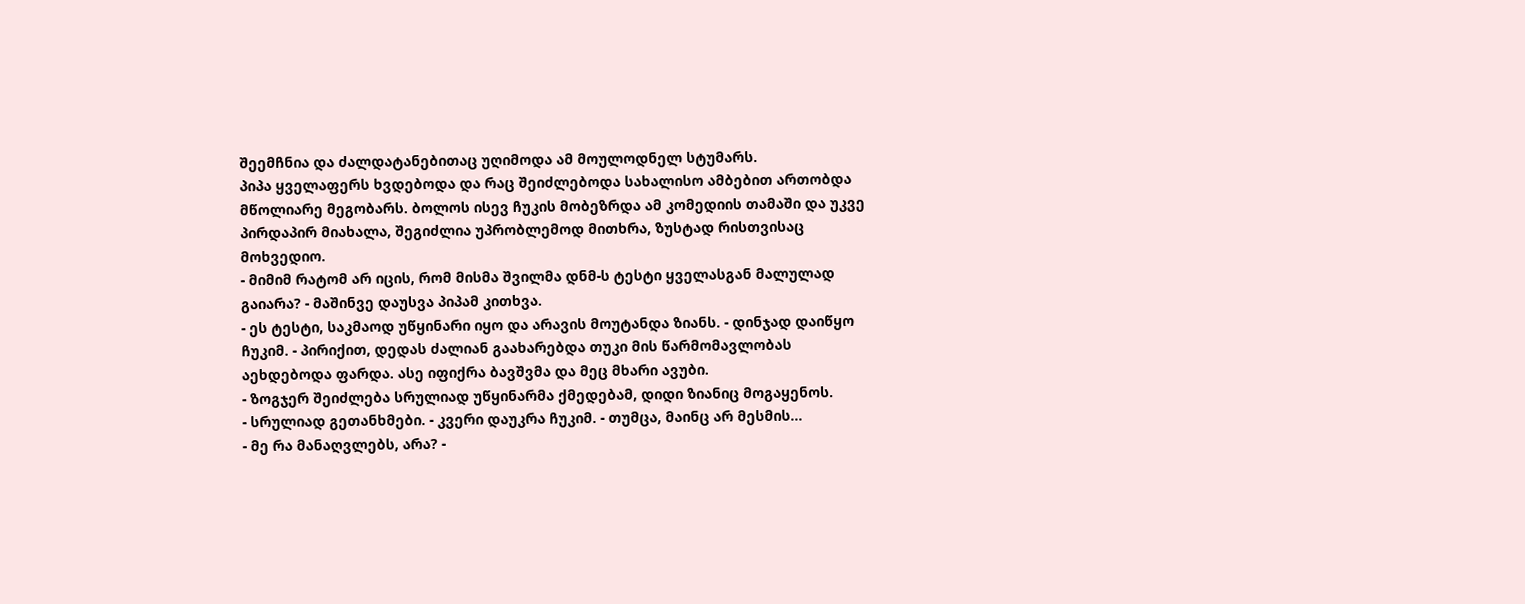შეემჩნია და ძალდატანებითაც უღიმოდა ამ მოულოდნელ სტუმარს.
პიპა ყველაფერს ხვდებოდა და რაც შეიძლებოდა სახალისო ამბებით ართობდა მწოლიარე მეგობარს. ბოლოს ისევ ჩუკის მობეზრდა ამ კომედიის თამაში და უკვე პირდაპირ მიახალა, შეგიძლია უპრობლემოდ მითხრა, ზუსტად რისთვისაც მოხვედიო.
- მიმიმ რატომ არ იცის, რომ მისმა შვილმა დნმ-ს ტესტი ყველასგან მალულად გაიარა? - მაშინვე დაუსვა პიპამ კითხვა.
- ეს ტესტი, საკმაოდ უწყინარი იყო და არავის მოუტანდა ზიანს. - დინჯად დაიწყო ჩუკიმ. - პირიქით, დედას ძალიან გაახარებდა თუკი მის წარმომავლობას აეხდებოდა ფარდა. ასე იფიქრა ბავშვმა და მეც მხარი ავუბი.
- ზოგჯერ შეიძლება სრულიად უწყინარმა ქმედებამ, დიდი ზიანიც მოგაყენოს.
- სრულიად გეთანხმები. - კვერი დაუკრა ჩუკიმ. - თუმცა, მაინც არ მესმის...
- მე რა მანაღვლებს, არა? -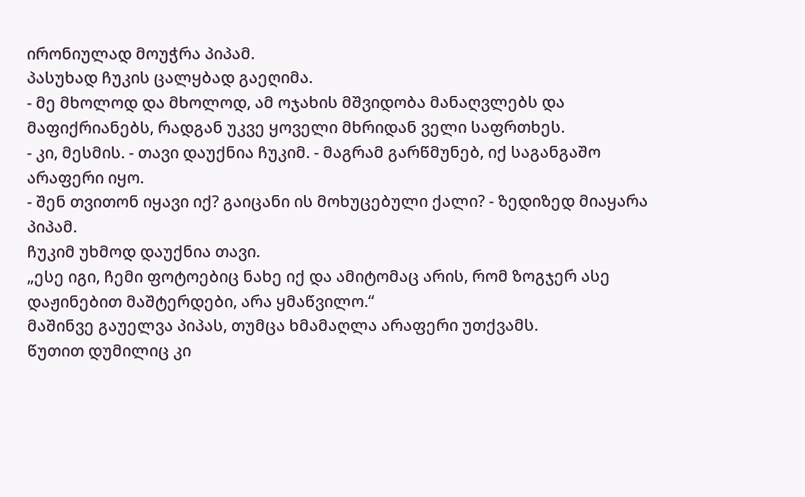ირონიულად მოუჭრა პიპამ.
პასუხად ჩუკის ცალყბად გაეღიმა.
- მე მხოლოდ და მხოლოდ, ამ ოჯახის მშვიდობა მანაღვლებს და მაფიქრიანებს, რადგან უკვე ყოველი მხრიდან ველი საფრთხეს.
- კი, მესმის. - თავი დაუქნია ჩუკიმ. - მაგრამ გარწმუნებ, იქ საგანგაშო არაფერი იყო.
- შენ თვითონ იყავი იქ? გაიცანი ის მოხუცებული ქალი? - ზედიზედ მიაყარა პიპამ.
ჩუკიმ უხმოდ დაუქნია თავი.
„ესე იგი, ჩემი ფოტოებიც ნახე იქ და ამიტომაც არის, რომ ზოგჯერ ასე დაჟინებით მაშტერდები, არა ყმაწვილო.“
მაშინვე გაუელვა პიპას, თუმცა ხმამაღლა არაფერი უთქვამს.
წუთით დუმილიც კი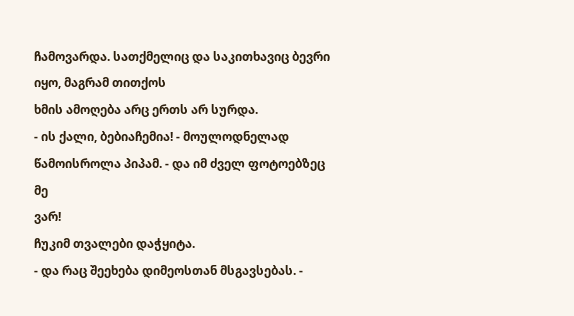ჩამოვარდა. სათქმელიც და საკითხავიც ბევრი იყო, მაგრამ თითქოს
ხმის ამოღება არც ერთს არ სურდა.
- ის ქალი, ბებიაჩემია! - მოულოდნელად წამოისროლა პიპამ. - და იმ ძველ ფოტოებზეც მე
ვარ!
ჩუკიმ თვალები დაჭყიტა.
- და რაც შეეხება დიმეოსთან მსგავსებას. -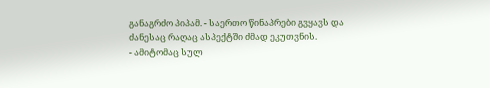განაგრძო პიპამ. - საერთო წინაპრები გვყავს და
ძანესაც რაღაც ასპექტში ძმად ეკუთვნის.
- ამიტომაც სულ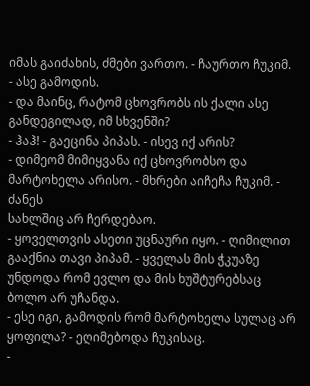იმას გაიძახის, ძმები ვართო. - ჩაურთო ჩუკიმ.
- ასე გამოდის.
- და მაინც, რატომ ცხოვრობს ის ქალი ასე განდეგილად, იმ სხვენში?
- ჰაჰ! - გაეცინა პიპას. - ისევ იქ არის?
- დიმეომ მიმიყვანა იქ ცხოვრობსო და მარტოხელა არისო. - მხრები აიჩეჩა ჩუკიმ. - ძანეს
სახლშიც არ ჩერდებაო.
- ყოველთვის ასეთი უცნაური იყო. - ღიმილით გააქნია თავი პიპამ. - ყველას მის ჭკუაზე
უნდოდა რომ ევლო და მის ხუშტურებსაც ბოლო არ უჩანდა.
- ესე იგი, გამოდის რომ მარტოხელა სულაც არ ყოფილა? - ეღიმებოდა ჩუკისაც.
-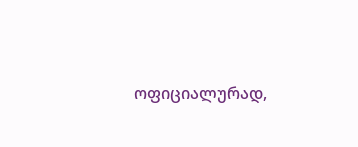ოფიციალურად,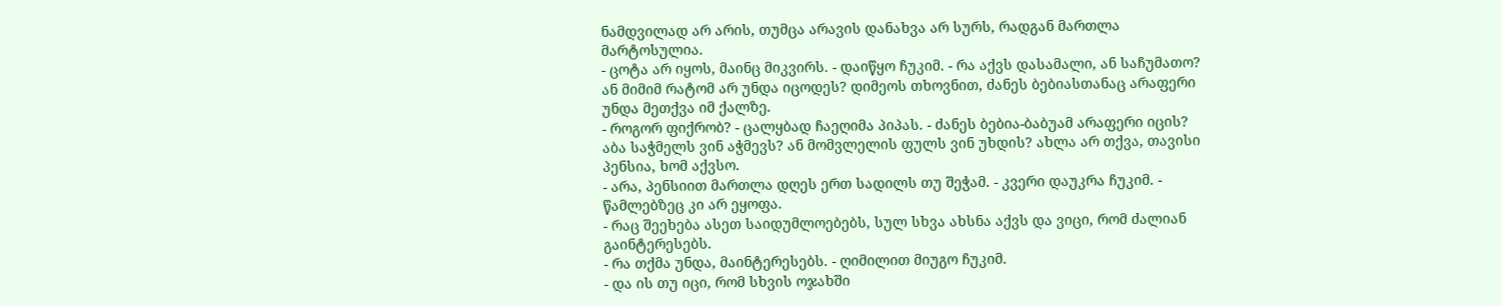ნამდვილად არ არის, თუმცა არავის დანახვა არ სურს, რადგან მართლა მარტოსულია.
- ცოტა არ იყოს, მაინც მიკვირს. - დაიწყო ჩუკიმ. - რა აქვს დასამალი, ან საჩუმათო? ან მიმიმ რატომ არ უნდა იცოდეს? დიმეოს თხოვნით, ძანეს ბებიასთანაც არაფერი უნდა მეთქვა იმ ქალზე.
- როგორ ფიქრობ? - ცალყბად ჩაეღიმა პიპას. - ძანეს ბებია-ბაბუამ არაფერი იცის? აბა საჭმელს ვინ აჭმევს? ან მომვლელის ფულს ვინ უხდის? ახლა არ თქვა, თავისი პენსია, ხომ აქვსო.
- არა, პენსიით მართლა დღეს ერთ სადილს თუ შეჭამ. - კვერი დაუკრა ჩუკიმ. - წამლებზეც კი არ ეყოფა.
- რაც შეეხება ასეთ საიდუმლოებებს, სულ სხვა ახსნა აქვს და ვიცი, რომ ძალიან გაინტერესებს.
- რა თქმა უნდა, მაინტერესებს. - ღიმილით მიუგო ჩუკიმ.
- და ის თუ იცი, რომ სხვის ოჯახში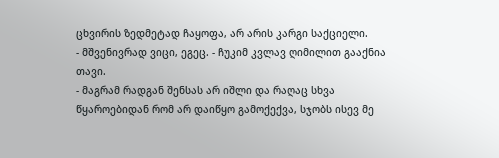ცხვირის ზედმეტად ჩაყოფა, არ არის კარგი საქციელი.
- მშვენივრად ვიცი, ეგეც. - ჩუკიმ კვლავ ღიმილით გააქნია თავი.
- მაგრამ რადგან შენსას არ იშლი და რაღაც სხვა წყაროებიდან რომ არ დაიწყო გამოქექვა, სჯობს ისევ მე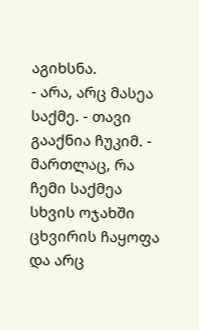აგიხსნა.
- არა, არც მასეა საქმე. - თავი გააქნია ჩუკიმ. - მართლაც, რა ჩემი საქმეა სხვის ოჯახში ცხვირის ჩაყოფა და არც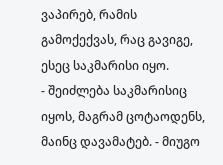ვაპირებ, რამის გამოქექვას, რაც გავიგე, ესეც საკმარისი იყო.
- შეიძლება საკმარისიც იყოს, მაგრამ ცოტაოდენს, მაინც დავამატებ. - მიუგო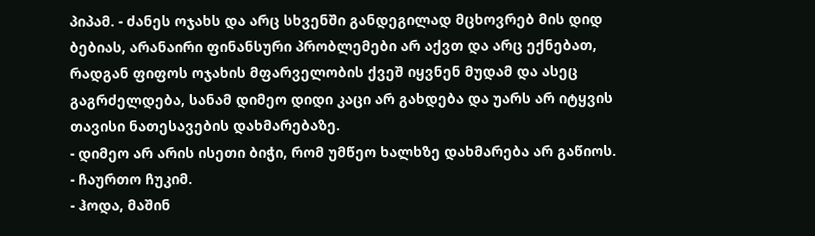პიპამ. - ძანეს ოჯახს და არც სხვენში განდეგილად მცხოვრებ მის დიდ ბებიას, არანაირი ფინანსური პრობლემები არ აქვთ და არც ექნებათ, რადგან ფიფოს ოჯახის მფარველობის ქვეშ იყვნენ მუდამ და ასეც გაგრძელდება, სანამ დიმეო დიდი კაცი არ გახდება და უარს არ იტყვის თავისი ნათესავების დახმარებაზე.
- დიმეო არ არის ისეთი ბიჭი, რომ უმწეო ხალხზე დახმარება არ გაწიოს. - ჩაურთო ჩუკიმ.
- ჰოდა, მაშინ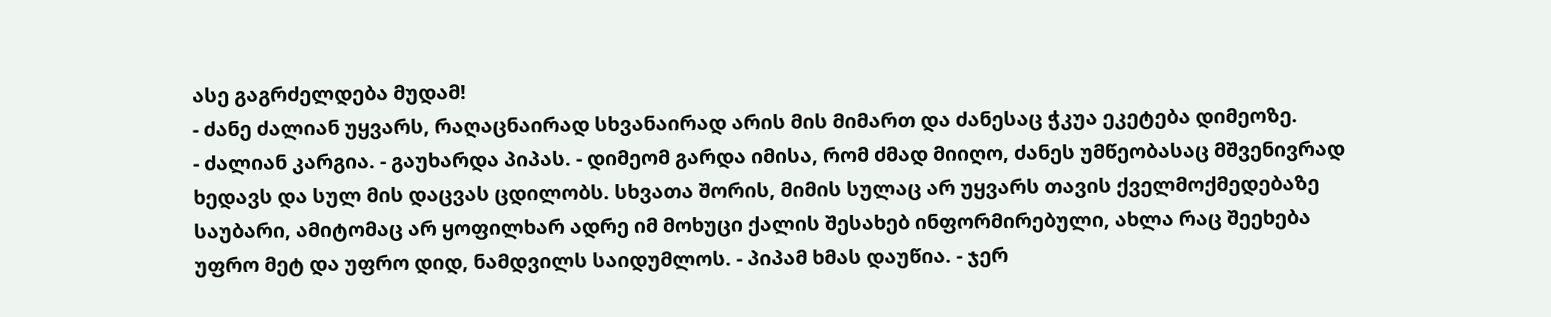ასე გაგრძელდება მუდამ!
- ძანე ძალიან უყვარს, რაღაცნაირად სხვანაირად არის მის მიმართ და ძანესაც ჭკუა ეკეტება დიმეოზე.
- ძალიან კარგია. - გაუხარდა პიპას. - დიმეომ გარდა იმისა, რომ ძმად მიიღო, ძანეს უმწეობასაც მშვენივრად ხედავს და სულ მის დაცვას ცდილობს. სხვათა შორის, მიმის სულაც არ უყვარს თავის ქველმოქმედებაზე საუბარი, ამიტომაც არ ყოფილხარ ადრე იმ მოხუცი ქალის შესახებ ინფორმირებული, ახლა რაც შეეხება უფრო მეტ და უფრო დიდ, ნამდვილს საიდუმლოს. - პიპამ ხმას დაუწია. - ჯერ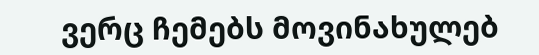ვერც ჩემებს მოვინახულებ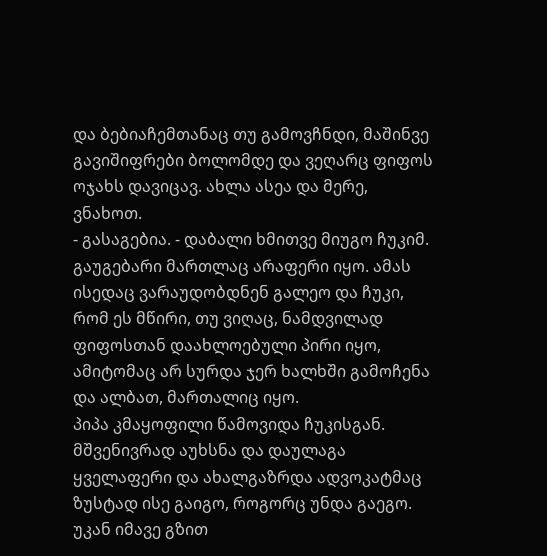და ბებიაჩემთანაც თუ გამოვჩნდი, მაშინვე გავიშიფრები ბოლომდე და ვეღარც ფიფოს ოჯახს დავიცავ. ახლა ასეა და მერე, ვნახოთ.
- გასაგებია. - დაბალი ხმითვე მიუგო ჩუკიმ.
გაუგებარი მართლაც არაფერი იყო. ამას ისედაც ვარაუდობდნენ გალეო და ჩუკი, რომ ეს მწირი, თუ ვიღაც, ნამდვილად ფიფოსთან დაახლოებული პირი იყო, ამიტომაც არ სურდა ჯერ ხალხში გამოჩენა და ალბათ, მართალიც იყო.
პიპა კმაყოფილი წამოვიდა ჩუკისგან. მშვენივრად აუხსნა და დაულაგა ყველაფერი და ახალგაზრდა ადვოკატმაც ზუსტად ისე გაიგო, როგორც უნდა გაეგო.
უკან იმავე გზით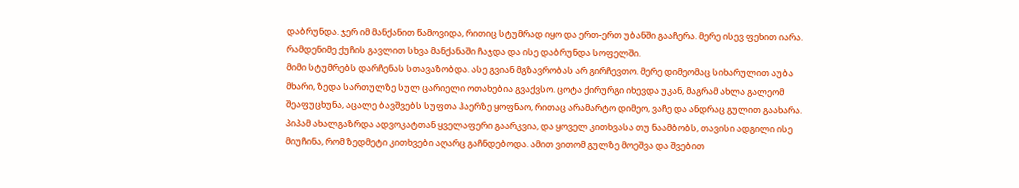დაბრუნდა. ჯერ იმ მანქანით წამოვიდა, რითიც სტუმრად იყო და ერთ-ერთ უბანში გააჩერა. მერე ისევ ფეხით იარა. რამდენიმე ქუჩის გავლით სხვა მანქანაში ჩაჯდა და ისე დაბრუნდა სოფელში.
მიმი სტუმრებს დარჩენას სთავაზობდა. ასე გვიან მგზავრობას არ გირჩევთო. მერე დიმეომაც სიხარულით აუბა მხარი, ზედა სართულზე სულ ცარიელი ოთახებია გვაქვსო. ცოტა ქირურგი იხევდა უკან, მაგრამ ახლა გალეომ შეაფუცხუნა, აცალე ბავშვებს სუფთა ჰაერზე ყოფნაო, რითაც არამარტო დიმეო, ვაჩე და ანდრაც გულით გაახარა.
პიპამ ახალგაზრდა ადვოკატთან ყველაფერი გაარკვია, და ყოველ კითხვასა თუ ნაამბობს, თავისი ადგილი ისე მიუჩინა, რომ ზედმეტი კითხვები აღარც გაჩნდებოდა. ამით ვითომ გულზე მოეშვა და შვებით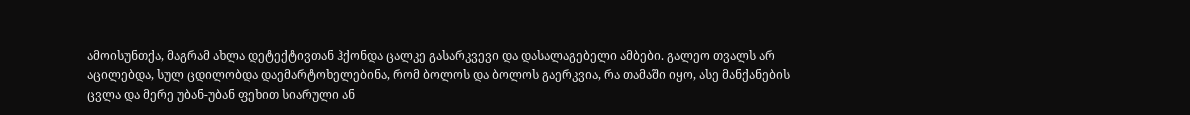ამოისუნთქა, მაგრამ ახლა დეტექტივთან ჰქონდა ცალკე გასარკვევი და დასალაგებელი ამბები. გალეო თვალს არ აცილებდა, სულ ცდილობდა დაემარტოხელებინა, რომ ბოლოს და ბოლოს გაერკვია, რა თამაში იყო, ასე მანქანების ცვლა და მერე უბან-უბან ფეხით სიარული ან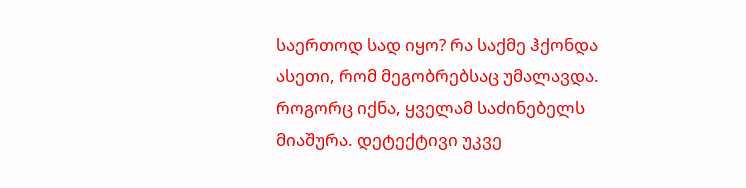საერთოდ სად იყო? რა საქმე ჰქონდა ასეთი, რომ მეგობრებსაც უმალავდა.
როგორც იქნა, ყველამ საძინებელს მიაშურა. დეტექტივი უკვე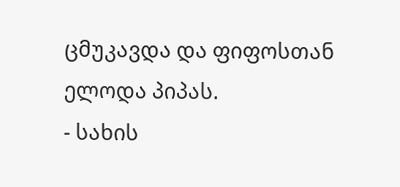ცმუკავდა და ფიფოსთან ელოდა პიპას.
- სახის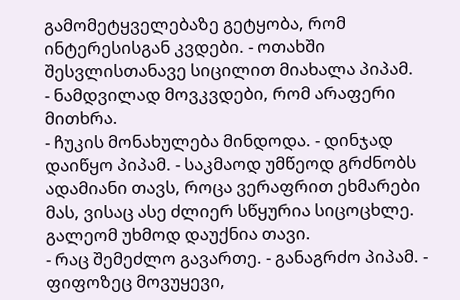გამომეტყველებაზე გეტყობა, რომ ინტერესისგან კვდები. - ოთახში შესვლისთანავე სიცილით მიახალა პიპამ.
- ნამდვილად მოვკვდები, რომ არაფერი მითხრა.
- ჩუკის მონახულება მინდოდა. - დინჯად დაიწყო პიპამ. - საკმაოდ უმწეოდ გრძნობს ადამიანი თავს, როცა ვერაფრით ეხმარები მას, ვისაც ასე ძლიერ სწყურია სიცოცხლე.
გალეომ უხმოდ დაუქნია თავი.
- რაც შემეძლო გავართე. - განაგრძო პიპამ. - ფიფოზეც მოვუყევი,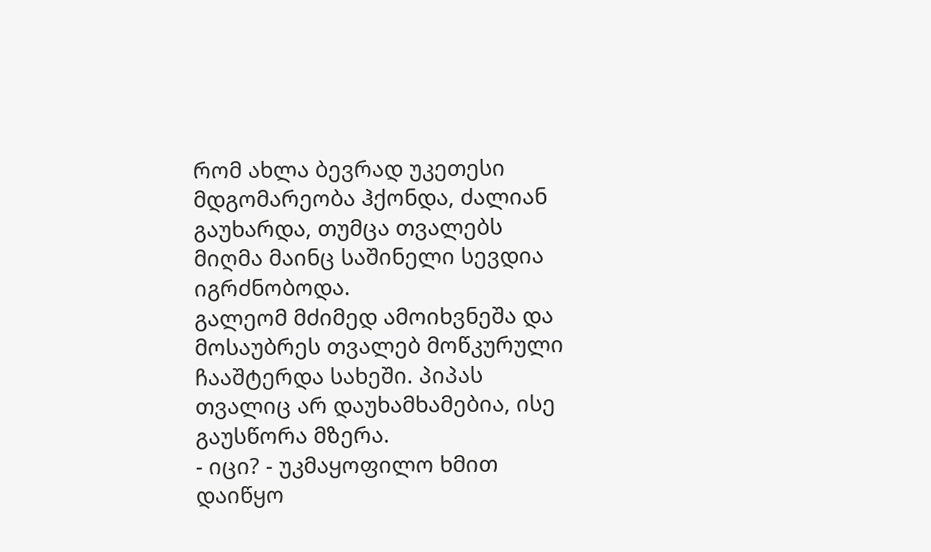რომ ახლა ბევრად უკეთესი მდგომარეობა ჰქონდა, ძალიან გაუხარდა, თუმცა თვალებს მიღმა მაინც საშინელი სევდია იგრძნობოდა.
გალეომ მძიმედ ამოიხვნეშა და მოსაუბრეს თვალებ მოწკურული ჩააშტერდა სახეში. პიპას თვალიც არ დაუხამხამებია, ისე გაუსწორა მზერა.
- იცი? - უკმაყოფილო ხმით დაიწყო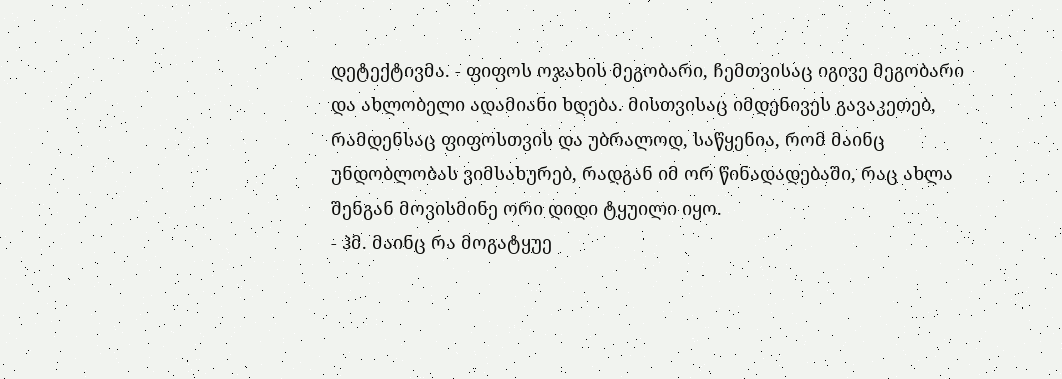დეტექტივმა. - ფიფოს ოჯახის მეგობარი, ჩემთვისაც იგივე მეგობარი და ახლობელი ადამიანი ხდება. მისთვისაც იმდენივეს გავაკეთებ, რამდენსაც ფიფოსთვის და უბრალოდ, საწყენია, რომ მაინც უნდობლობას ვიმსახურებ, რადგან იმ ორ წინადადებაში, რაც ახლა შენგან მოვისმინე ორი დიდი ტყუილი იყო.
- ჰმ. მაინც რა მოგატყუე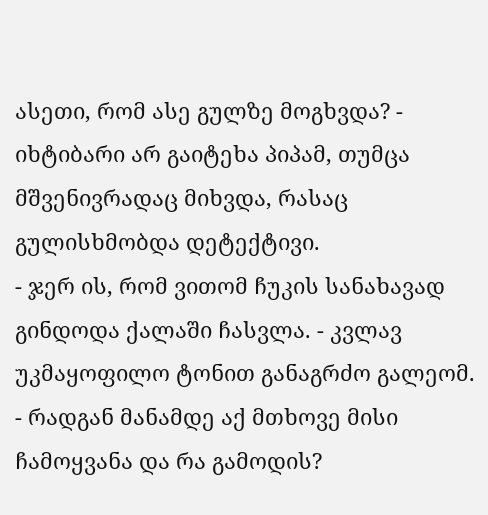ასეთი, რომ ასე გულზე მოგხვდა? - იხტიბარი არ გაიტეხა პიპამ, თუმცა მშვენივრადაც მიხვდა, რასაც გულისხმობდა დეტექტივი.
- ჯერ ის, რომ ვითომ ჩუკის სანახავად გინდოდა ქალაში ჩასვლა. - კვლავ უკმაყოფილო ტონით განაგრძო გალეომ. - რადგან მანამდე აქ მთხოვე მისი ჩამოყვანა და რა გამოდის?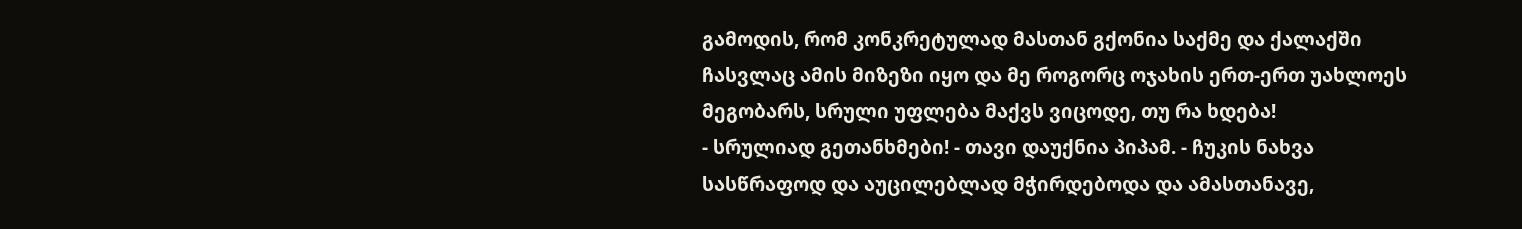გამოდის, რომ კონკრეტულად მასთან გქონია საქმე და ქალაქში ჩასვლაც ამის მიზეზი იყო და მე როგორც ოჯახის ერთ-ერთ უახლოეს მეგობარს, სრული უფლება მაქვს ვიცოდე, თუ რა ხდება!
- სრულიად გეთანხმები! - თავი დაუქნია პიპამ. - ჩუკის ნახვა სასწრაფოდ და აუცილებლად მჭირდებოდა და ამასთანავე,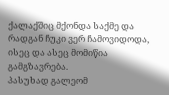ქალაქშიც მქონდა საქმე და რადგან ჩუკი ვერ ჩამოვიდოდა, ისეც და ასეც მომიწია გამგზავრება.
პასუხად გალეომ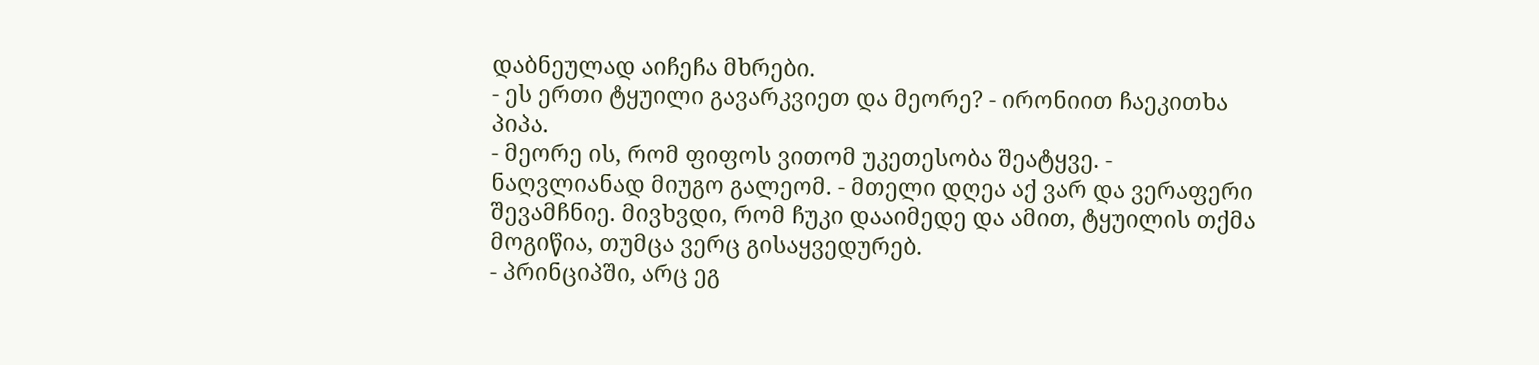დაბნეულად აიჩეჩა მხრები.
- ეს ერთი ტყუილი გავარკვიეთ და მეორე? - ირონიით ჩაეკითხა პიპა.
- მეორე ის, რომ ფიფოს ვითომ უკეთესობა შეატყვე. - ნაღვლიანად მიუგო გალეომ. - მთელი დღეა აქ ვარ და ვერაფერი შევამჩნიე. მივხვდი, რომ ჩუკი დააიმედე და ამით, ტყუილის თქმა მოგიწია, თუმცა ვერც გისაყვედურებ.
- პრინციპში, არც ეგ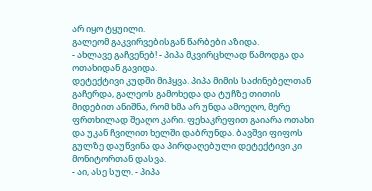არ იყო ტყუილი.
გალეომ გაკვირვებისგან წარბები აზიდა.
- ახლავე გაჩვენებ! - პიპა მკვირცხლად წამოდგა და ოთახიდან გავიდა.
დეტექტივი კუდში მიჰყვა. პიპა მიმის საძინებელთან გაჩერდა, გალეოს გამოხედა და ტუჩზე თითის მიდებით ანიშნა, რომ ხმა არ უნდა ამოეღო, მერე ფრთხილად შეაღო კარი. ფეხაკრეფით გაიარა ოთახი და უკან ჩვილით ხელში დაბრუნდა. ბავშვი ფიფოს გულზე დაუწვინა და პირდაღებული დეტექტივი კი მონიტორთან დასვა.
- აი, ასე სულ. - პიპა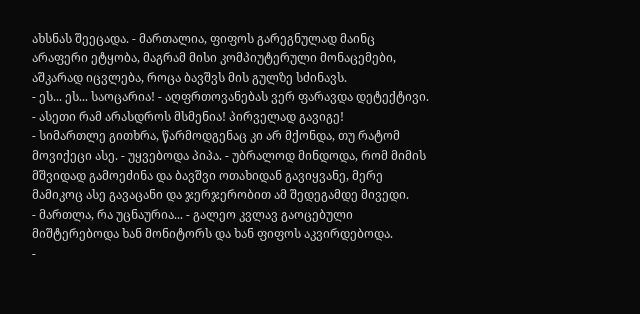ახსნას შეეცადა. - მართალია, ფიფოს გარეგნულად მაინც არაფერი ეტყობა, მაგრამ მისი კომპიუტერული მონაცემები, აშკარად იცვლება, როცა ბავშვს მის გულზე სძინავს.
- ეს... ეს... საოცარია! - აღფრთოვანებას ვერ ფარავდა დეტექტივი. - ასეთი რამ არასდროს მსმენია! პირველად გავიგე!
- სიმართლე გითხრა, წარმოდგენაც კი არ მქონდა, თუ რატომ მოვიქეცი ასე. - უყვებოდა პიპა. - უბრალოდ მინდოდა, რომ მიმის მშვიდად გამოეძინა და ბავშვი ოთახიდან გავიყვანე, მერე მამიკოც ასე გავაცანი და ჯერჯერობით ამ შედეგამდე მივედი.
- მართლა, რა უცნაურია... - გალეო კვლავ გაოცებული მიშტერებოდა ხან მონიტორს და ხან ფიფოს აკვირდებოდა.
-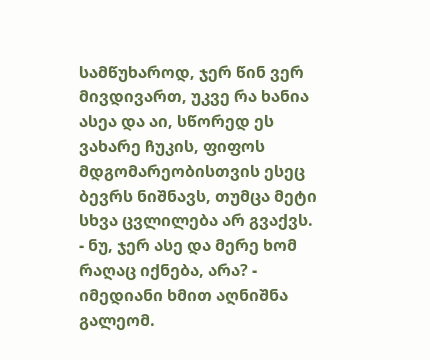სამწუხაროდ, ჯერ წინ ვერ მივდივართ, უკვე რა ხანია ასეა და აი, სწორედ ეს ვახარე ჩუკის, ფიფოს მდგომარეობისთვის ესეც ბევრს ნიშნავს, თუმცა მეტი სხვა ცვლილება არ გვაქვს.
- ნუ, ჯერ ასე და მერე ხომ რაღაც იქნება, არა? - იმედიანი ხმით აღნიშნა გალეომ.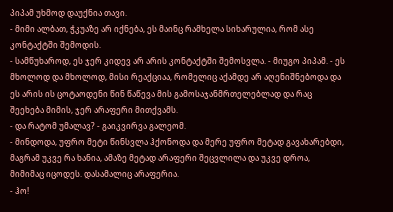პიპამ უხმოდ დაუქნია თავი.
- მიმი ალბათ, ჭკუაზე არ იქნება, ეს მაინც რამხელა სიხარულია, რომ ასე კონტაქტში შემოდის.
- სამწუხაროდ, ეს ჯერ კიდევ არ არის კონტაქტში შემოსვლა. - მიუგო პიპამ. - ეს მხოლოდ და მხოლოდ, მისი რეაქციაა, რომელიც აქამდე არ აღენიშნებოდა და ეს არის ის ცოტაოდენი წინ წაწევა მის გამოსაჯანმრთელებლად და რაც შეეხება მიმის, ჯერ არაფერი მითქვამს.
- და რატომ უმალავ? - გაიკვირვა გალეომ.
- მინდოდა, უფრო მეტი წინსვლა ჰქონოდა და მერე უფრო მეტად გავახარებდი, მაგრამ უკვე რა ხანია, ამაზე მეტად არაფერი შეცვლილა და უკვე დროა, მიმიმაც იცოდეს. დასამალიც არაფერია.
- ჰო!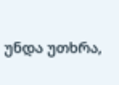უნდა უთხრა,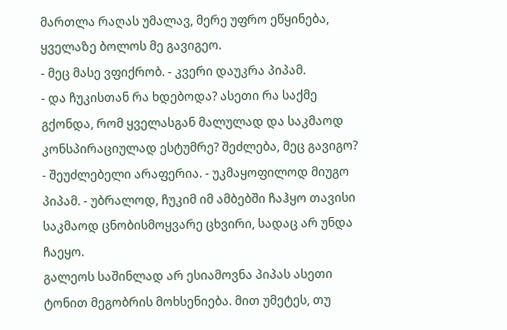მართლა რაღას უმალავ, მერე უფრო ეწყინება, ყველაზე ბოლოს მე გავიგეო.
- მეც მასე ვფიქრობ. - კვერი დაუკრა პიპამ.
- და ჩუკისთან რა ხდებოდა? ასეთი რა საქმე გქონდა, რომ ყველასგან მალულად და საკმაოდ კონსპირაციულად ესტუმრე? შეძლება, მეც გავიგო?
- შეუძლებელი არაფერია. - უკმაყოფილოდ მიუგო პიპამ. - უბრალოდ, ჩუკიმ იმ ამბებში ჩაჰყო თავისი საკმაოდ ცნობისმოყვარე ცხვირი, სადაც არ უნდა ჩაეყო.
გალეოს საშინლად არ ესიამოვნა პიპას ასეთი ტონით მეგობრის მოხსენიება. მით უმეტეს, თუ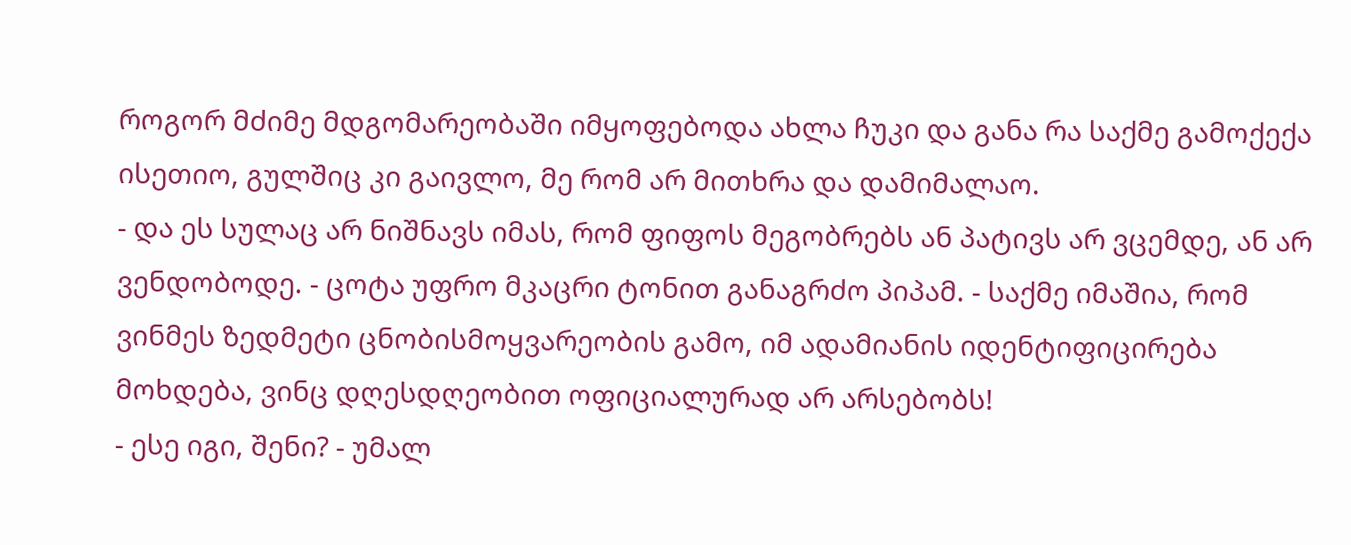როგორ მძიმე მდგომარეობაში იმყოფებოდა ახლა ჩუკი და განა რა საქმე გამოქექა ისეთიო, გულშიც კი გაივლო, მე რომ არ მითხრა და დამიმალაო.
- და ეს სულაც არ ნიშნავს იმას, რომ ფიფოს მეგობრებს ან პატივს არ ვცემდე, ან არ ვენდობოდე. - ცოტა უფრო მკაცრი ტონით განაგრძო პიპამ. - საქმე იმაშია, რომ ვინმეს ზედმეტი ცნობისმოყვარეობის გამო, იმ ადამიანის იდენტიფიცირება მოხდება, ვინც დღესდღეობით ოფიციალურად არ არსებობს!
- ესე იგი, შენი? - უმალ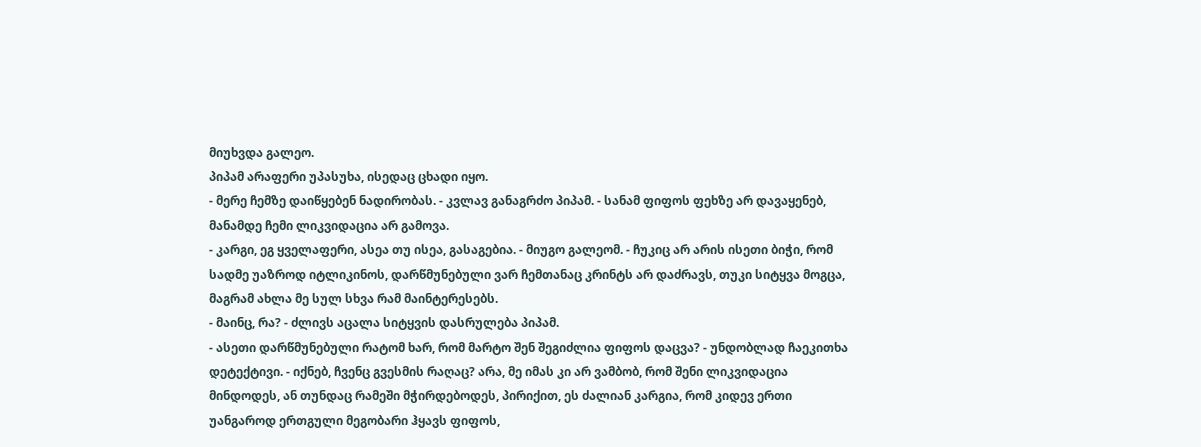მიუხვდა გალეო.
პიპამ არაფერი უპასუხა, ისედაც ცხადი იყო.
- მერე ჩემზე დაიწყებენ ნადირობას. - კვლავ განაგრძო პიპამ. - სანამ ფიფოს ფეხზე არ დავაყენებ, მანამდე ჩემი ლიკვიდაცია არ გამოვა.
- კარგი, ეგ ყველაფერი, ასეა თუ ისეა, გასაგებია. - მიუგო გალეომ. - ჩუკიც არ არის ისეთი ბიჭი, რომ სადმე უაზროდ იტლიკინოს, დარწმუნებული ვარ ჩემთანაც კრინტს არ დაძრავს, თუკი სიტყვა მოგცა, მაგრამ ახლა მე სულ სხვა რამ მაინტერესებს.
- მაინც, რა? - ძლივს აცალა სიტყვის დასრულება პიპამ.
- ასეთი დარწმუნებული რატომ ხარ, რომ მარტო შენ შეგიძლია ფიფოს დაცვა? - უნდობლად ჩაეკითხა დეტექტივი. - იქნებ, ჩვენც გვესმის რაღაც? არა, მე იმას კი არ ვამბობ, რომ შენი ლიკვიდაცია მინდოდეს, ან თუნდაც რამეში მჭირდებოდეს, პირიქით, ეს ძალიან კარგია, რომ კიდევ ერთი უანგაროდ ერთგული მეგობარი ჰყავს ფიფოს,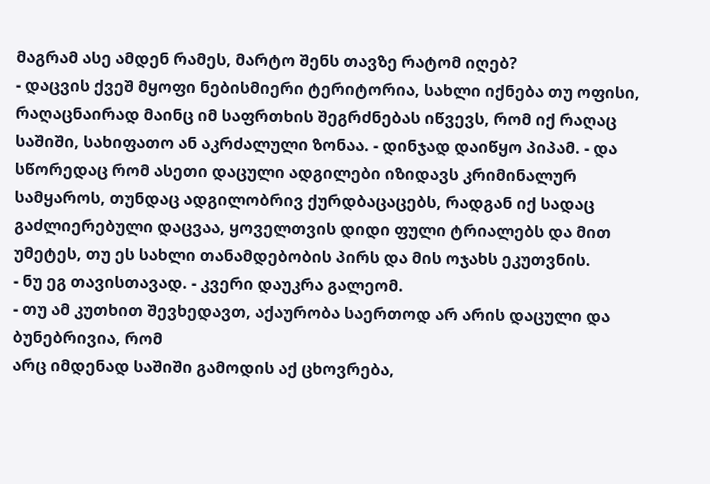მაგრამ ასე ამდენ რამეს, მარტო შენს თავზე რატომ იღებ?
- დაცვის ქვეშ მყოფი ნებისმიერი ტერიტორია, სახლი იქნება თუ ოფისი, რაღაცნაირად მაინც იმ საფრთხის შეგრძნებას იწვევს, რომ იქ რაღაც საშიში, სახიფათო ან აკრძალული ზონაა. - დინჯად დაიწყო პიპამ. - და სწორედაც რომ ასეთი დაცული ადგილები იზიდავს კრიმინალურ სამყაროს, თუნდაც ადგილობრივ ქურდბაცაცებს, რადგან იქ სადაც გაძლიერებული დაცვაა, ყოველთვის დიდი ფული ტრიალებს და მით უმეტეს, თუ ეს სახლი თანამდებობის პირს და მის ოჯახს ეკუთვნის.
- ნუ ეგ თავისთავად. - კვერი დაუკრა გალეომ.
- თუ ამ კუთხით შევხედავთ, აქაურობა საერთოდ არ არის დაცული და ბუნებრივია, რომ
არც იმდენად საშიში გამოდის აქ ცხოვრება,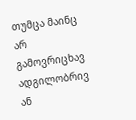თუმცა მაინც არ გამოვრიცხავ ადგილობრივ ან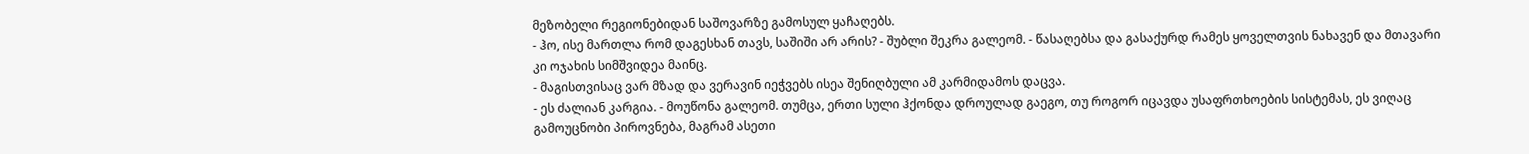მეზობელი რეგიონებიდან საშოვარზე გამოსულ ყაჩაღებს.
- ჰო, ისე მართლა რომ დაგესხან თავს, საშიში არ არის? - შუბლი შეკრა გალეომ. - წასაღებსა და გასაქურდ რამეს ყოველთვის ნახავენ და მთავარი კი ოჯახის სიმშვიდეა მაინც.
- მაგისთვისაც ვარ მზად და ვერავინ იეჭვებს ისეა შენიღბული ამ კარმიდამოს დაცვა.
- ეს ძალიან კარგია. - მოუწონა გალეომ. თუმცა, ერთი სული ჰქონდა დროულად გაეგო, თუ როგორ იცავდა უსაფრთხოების სისტემას, ეს ვიღაც გამოუცნობი პიროვნება, მაგრამ ასეთი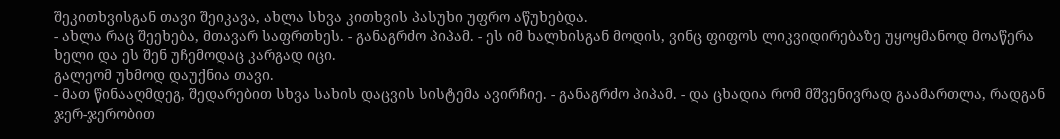შეკითხვისგან თავი შეიკავა, ახლა სხვა კითხვის პასუხი უფრო აწუხებდა.
- ახლა რაც შეეხება, მთავარ საფრთხეს. - განაგრძო პიპამ. - ეს იმ ხალხისგან მოდის, ვინც ფიფოს ლიკვიდირებაზე უყოყმანოდ მოაწერა ხელი და ეს შენ უჩემოდაც კარგად იცი.
გალეომ უხმოდ დაუქნია თავი.
- მათ წინააღმდეგ, შედარებით სხვა სახის დაცვის სისტემა ავირჩიე. - განაგრძო პიპამ. - და ცხადია რომ მშვენივრად გაამართლა, რადგან ჯერ-ჯერობით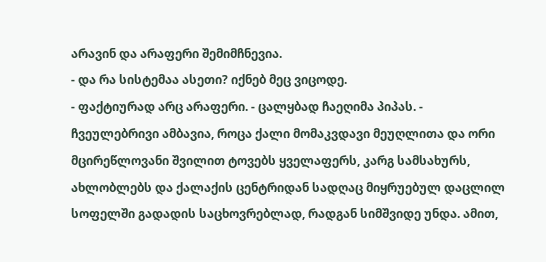არავინ და არაფერი შემიმჩნევია.
- და რა სისტემაა ასეთი? იქნებ მეც ვიცოდე.
- ფაქტიურად არც არაფერი. - ცალყბად ჩაეღიმა პიპას. - ჩვეულებრივი ამბავია, როცა ქალი მომაკვდავი მეუღლითა და ორი მცირეწლოვანი შვილით ტოვებს ყველაფერს, კარგ სამსახურს, ახლობლებს და ქალაქის ცენტრიდან სადღაც მიყრუებულ დაცლილ სოფელში გადადის საცხოვრებლად, რადგან სიმშვიდე უნდა. ამით,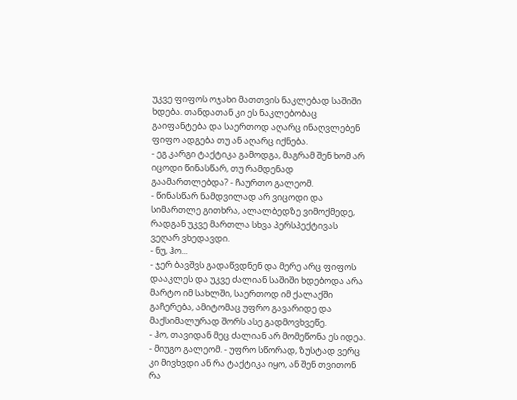უკვე ფიფოს ოჯახი მათთვის ნაკლებად საშიში ხდება. თანდათან კი ეს ნაკლებობაც გაიფანტება და საერთოდ აღარც ინაღვლებენ ფიფო ადგება თუ ან აღარც იქნება.
- ეგ კარგი ტაქტიკა გამოდგა, მაგრამ შენ ხომ არ იცოდი წინასწარ, თუ რამდენად გაამართლებდა? - ჩაურთო გალეომ.
- წინასწარ ნამდვილად არ ვიცოდი და სიმართლე გითხრა, ალალბედზე ვიმოქმედე, რადგან უკვე მართლა სხვა პერსპექტივას ვეღარ ვხედავდი.
- ნუ, ჰო...
- ჯერ ბავშვს გადაწვდნენ და მერე არც ფიფოს დააკლეს და უკვე ძალიან საშიში ხდებოდა არა მარტო იმ სახლში, საერთოდ იმ ქალაქში გაჩერება, ამიტომაც უფრო გავარიდე და მაქსიმალურად შორს ასე გადმოვხვეწე.
- ჰო, თავიდან მეც ძალიან არ მომეწონა ეს იდეა. - მიუგო გალეომ. - უფრო სწორად, ზუსტად ვერც კი მივხვდი ან რა ტაქტიკა იყო, ან შენ თვითონ რა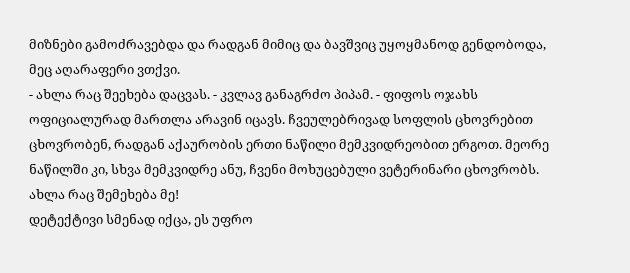მიზნები გამოძრავებდა და რადგან მიმიც და ბავშვიც უყოყმანოდ გენდობოდა, მეც აღარაფერი ვთქვი.
- ახლა რაც შეეხება დაცვას. - კვლავ განაგრძო პიპამ. - ფიფოს ოჯახს ოფიციალურად მართლა არავინ იცავს. ჩვეულებრივად სოფლის ცხოვრებით ცხოვრობენ, რადგან აქაურობის ერთი ნაწილი მემკვიდრეობით ერგოთ. მეორე ნაწილში კი, სხვა მემკვიდრე ანუ, ჩვენი მოხუცებული ვეტერინარი ცხოვრობს. ახლა რაც შემეხება მე!
დეტექტივი სმენად იქცა, ეს უფრო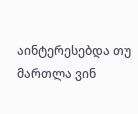აინტერესებდა თუ მართლა ვინ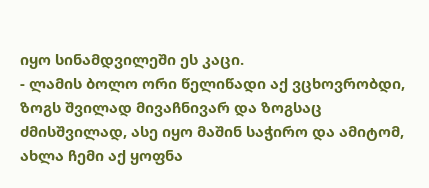იყო სინამდვილეში ეს კაცი.
- ლამის ბოლო ორი წელიწადი აქ ვცხოვრობდი, ზოგს შვილად მივაჩნივარ და ზოგსაც ძმისშვილად, ასე იყო მაშინ საჭირო და ამიტომ, ახლა ჩემი აქ ყოფნა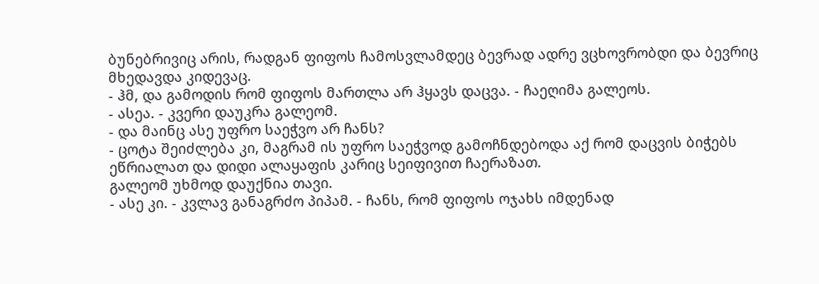ბუნებრივიც არის, რადგან ფიფოს ჩამოსვლამდეც ბევრად ადრე ვცხოვრობდი და ბევრიც მხედავდა კიდევაც.
- ჰმ, და გამოდის რომ ფიფოს მართლა არ ჰყავს დაცვა. - ჩაეღიმა გალეოს.
- ასეა. - კვერი დაუკრა გალეომ.
- და მაინც ასე უფრო საეჭვო არ ჩანს?
- ცოტა შეიძლება კი, მაგრამ ის უფრო საეჭვოდ გამოჩნდებოდა აქ რომ დაცვის ბიჭებს ეწრიალათ და დიდი ალაყაფის კარიც სეიფივით ჩაერაზათ.
გალეომ უხმოდ დაუქნია თავი.
- ასე კი. - კვლავ განაგრძო პიპამ. - ჩანს, რომ ფიფოს ოჯახს იმდენად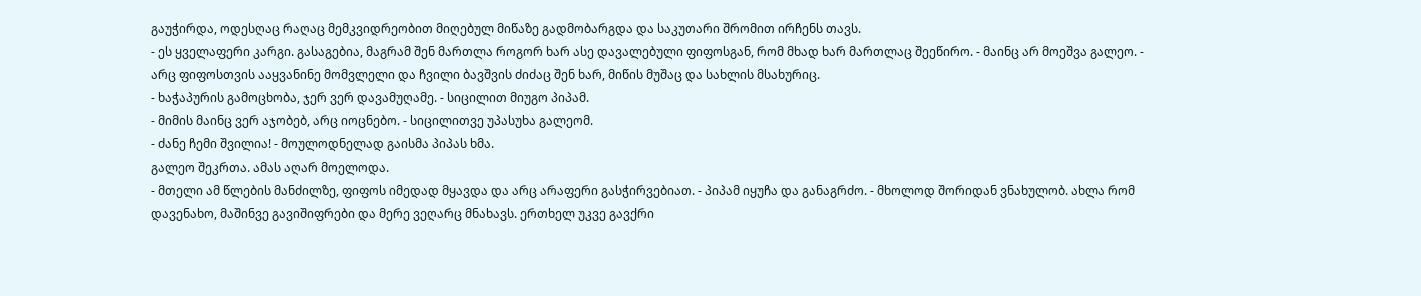გაუჭირდა, ოდესღაც რაღაც მემკვიდრეობით მიღებულ მიწაზე გადმობარგდა და საკუთარი შრომით ირჩენს თავს.
- ეს ყველაფერი კარგი. გასაგებია, მაგრამ შენ მართლა როგორ ხარ ასე დავალებული ფიფოსგან, რომ მხად ხარ მართლაც შეეწირო. - მაინც არ მოეშვა გალეო. - არც ფიფოსთვის ააყვანინე მომვლელი და ჩვილი ბავშვის ძიძაც შენ ხარ, მიწის მუშაც და სახლის მსახურიც.
- ხაჭაპურის გამოცხობა, ჯერ ვერ დავამუღამე. - სიცილით მიუგო პიპამ.
- მიმის მაინც ვერ აჯობებ, არც იოცნებო. - სიცილითვე უპასუხა გალეომ.
- ძანე ჩემი შვილია! - მოულოდნელად გაისმა პიპას ხმა.
გალეო შეკრთა. ამას აღარ მოელოდა.
- მთელი ამ წლების მანძილზე, ფიფოს იმედად მყავდა და არც არაფერი გასჭირვებიათ. - პიპამ იყუჩა და განაგრძო. - მხოლოდ შორიდან ვნახულობ. ახლა რომ დავენახო, მაშინვე გავიშიფრები და მერე ვეღარც მნახავს. ერთხელ უკვე გავქრი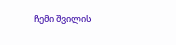ჩემი შვილის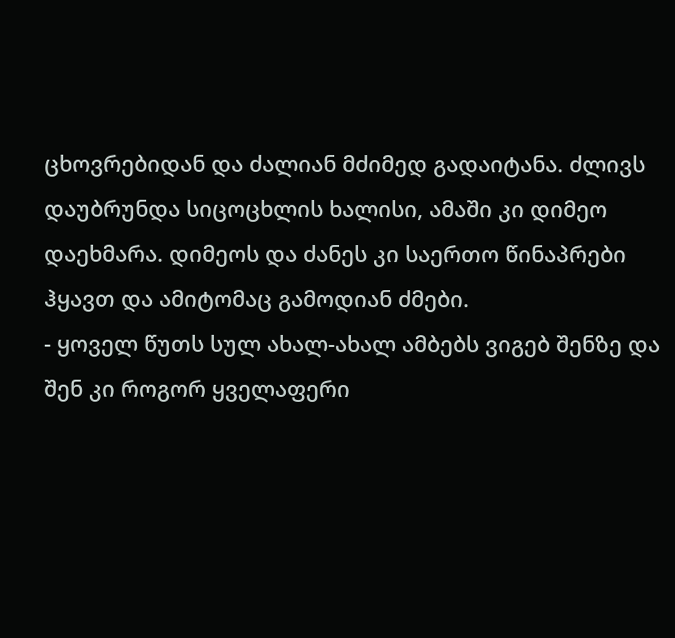ცხოვრებიდან და ძალიან მძიმედ გადაიტანა. ძლივს დაუბრუნდა სიცოცხლის ხალისი, ამაში კი დიმეო დაეხმარა. დიმეოს და ძანეს კი საერთო წინაპრები ჰყავთ და ამიტომაც გამოდიან ძმები.
- ყოველ წუთს სულ ახალ-ახალ ამბებს ვიგებ შენზე და შენ კი როგორ ყველაფერი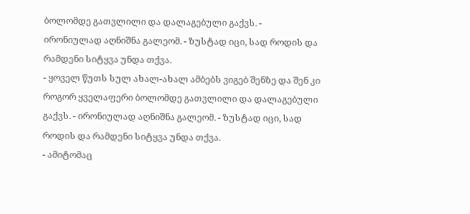ბოლომდე გათვლილი და დალაგებული გაქვს. - ირონიულად აღნიშნა გალეომ. - ზუსტად იცი, სად როდის და რამდენი სიტყვა უნდა თქვა.
- ყოველ წუთს სულ ახალ-ახალ ამბებს ვიგებ შენზე და შენ კი როგორ ყველაფერი ბოლომდე გათვლილი და დალაგებული გაქვს. - ირონიულად აღნიშნა გალეომ. - ზუსტად იცი, სად როდის და რამდენი სიტყვა უნდა თქვა.
- ამიტომაც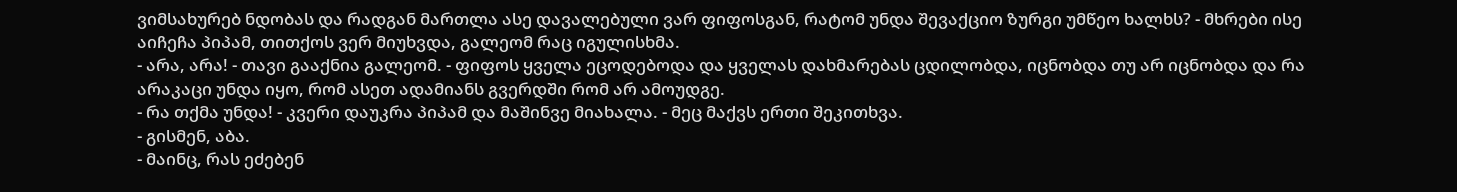ვიმსახურებ ნდობას და რადგან მართლა ასე დავალებული ვარ ფიფოსგან, რატომ უნდა შევაქციო ზურგი უმწეო ხალხს? - მხრები ისე აიჩეჩა პიპამ, თითქოს ვერ მიუხვდა, გალეომ რაც იგულისხმა.
- არა, არა! - თავი გააქნია გალეომ. - ფიფოს ყველა ეცოდებოდა და ყველას დახმარებას ცდილობდა, იცნობდა თუ არ იცნობდა და რა არაკაცი უნდა იყო, რომ ასეთ ადამიანს გვერდში რომ არ ამოუდგე.
- რა თქმა უნდა! - კვერი დაუკრა პიპამ და მაშინვე მიახალა. - მეც მაქვს ერთი შეკითხვა.
- გისმენ, აბა.
- მაინც, რას ეძებენ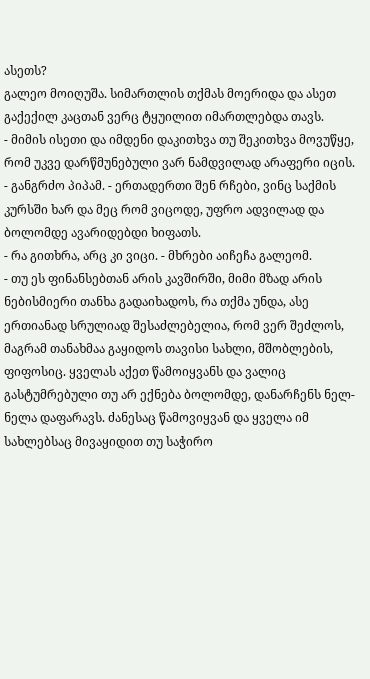ასეთს?
გალეო მოიღუშა. სიმართლის თქმას მოერიდა და ასეთ გაქექილ კაცთან ვერც ტყუილით იმართლებდა თავს.
- მიმის ისეთი და იმდენი დაკითხვა თუ შეკითხვა მოვუწყე, რომ უკვე დარწმუნებული ვარ ნამდვილად არაფერი იცის. - განგრძო პიპამ. - ერთადერთი შენ რჩები, ვინც საქმის კურსში ხარ და მეც რომ ვიცოდე, უფრო ადვილად და ბოლომდე ავარიდებდი ხიფათს.
- რა გითხრა, არც კი ვიცი. - მხრები აიჩეჩა გალეომ.
- თუ ეს ფინანსებთან არის კავშირში, მიმი მზად არის ნებისმიერი თანხა გადაიხადოს, რა თქმა უნდა, ასე ერთიანად სრულიად შესაძლებელია, რომ ვერ შეძლოს, მაგრამ თანახმაა გაყიდოს თავისი სახლი, მშობლების, ფიფოსიც. ყველას აქეთ წამოიყვანს და ვალიც გასტუმრებული თუ არ ექნება ბოლომდე, დანარჩენს ნელ-ნელა დაფარავს. ძანესაც წამოვიყვან და ყველა იმ სახლებსაც მივაყიდით თუ საჭირო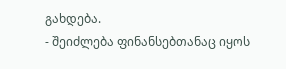გახდება.
- შეიძლება ფინანსებთანაც იყოს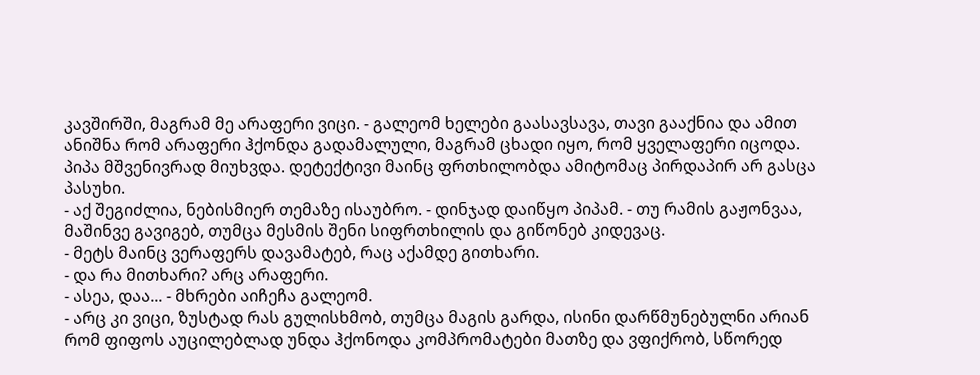კავშირში, მაგრამ მე არაფერი ვიცი. - გალეომ ხელები გაასავსავა, თავი გააქნია და ამით ანიშნა რომ არაფერი ჰქონდა გადამალული, მაგრამ ცხადი იყო, რომ ყველაფერი იცოდა.
პიპა მშვენივრად მიუხვდა. დეტექტივი მაინც ფრთხილობდა ამიტომაც პირდაპირ არ გასცა პასუხი.
- აქ შეგიძლია, ნებისმიერ თემაზე ისაუბრო. - დინჯად დაიწყო პიპამ. - თუ რამის გაჟონვაა, მაშინვე გავიგებ, თუმცა მესმის შენი სიფრთხილის და გიწონებ კიდევაც.
- მეტს მაინც ვერაფერს დავამატებ, რაც აქამდე გითხარი.
- და რა მითხარი? არც არაფერი.
- ასეა, დაა... - მხრები აიჩეჩა გალეომ.
- არც კი ვიცი, ზუსტად რას გულისხმობ, თუმცა მაგის გარდა, ისინი დარწმუნებულნი არიან რომ ფიფოს აუცილებლად უნდა ჰქონოდა კომპრომატები მათზე და ვფიქრობ, სწორედ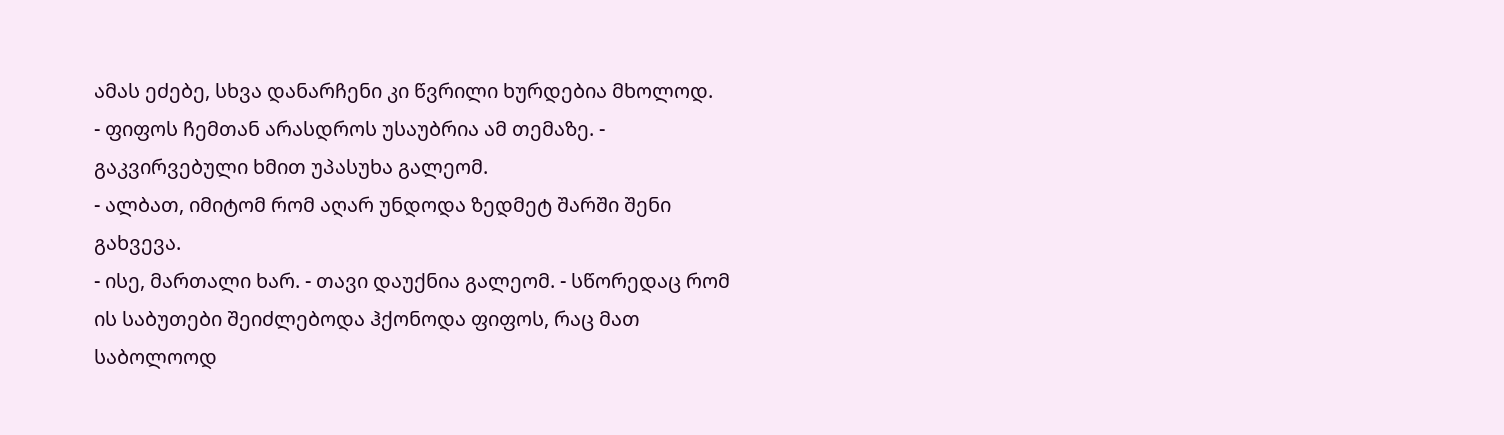ამას ეძებე, სხვა დანარჩენი კი წვრილი ხურდებია მხოლოდ.
- ფიფოს ჩემთან არასდროს უსაუბრია ამ თემაზე. - გაკვირვებული ხმით უპასუხა გალეომ.
- ალბათ, იმიტომ რომ აღარ უნდოდა ზედმეტ შარში შენი გახვევა.
- ისე, მართალი ხარ. - თავი დაუქნია გალეომ. - სწორედაც რომ ის საბუთები შეიძლებოდა ჰქონოდა ფიფოს, რაც მათ საბოლოოდ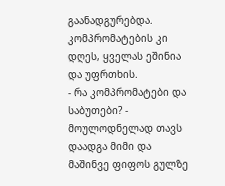გაანადგურებდა. კომპრომატების კი დღეს, ყველას ეშინია და უფრთხის.
- რა კომპრომატები და საბუთები? - მოულოდნელად თავს დაადგა მიმი და მაშინვე ფიფოს გულზე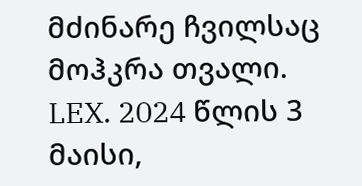მძინარე ჩვილსაც მოჰკრა თვალი.
LEX. 2024 წლის 3 მაისი,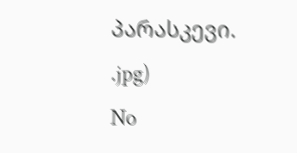პარასკევი.
.jpg)
No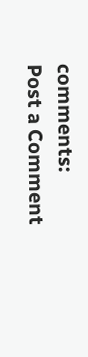comments:
Post a Comment